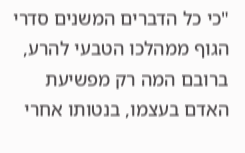"כי כל הדברים המשנים סדרי הגוף ממהלכו הטבעי להרע, ברובם המה רק מפשיעת האדם בעצמו, בנטותו אחרי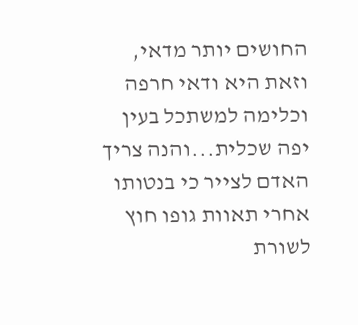החושים יותר מדאי, וזאת היא ודאי חרפה וכלימה למשתכל בעין יפה שכלית...והנה צריך האדם לצייר כי בנטותו אחרי תאוות גופו חוץ לשורת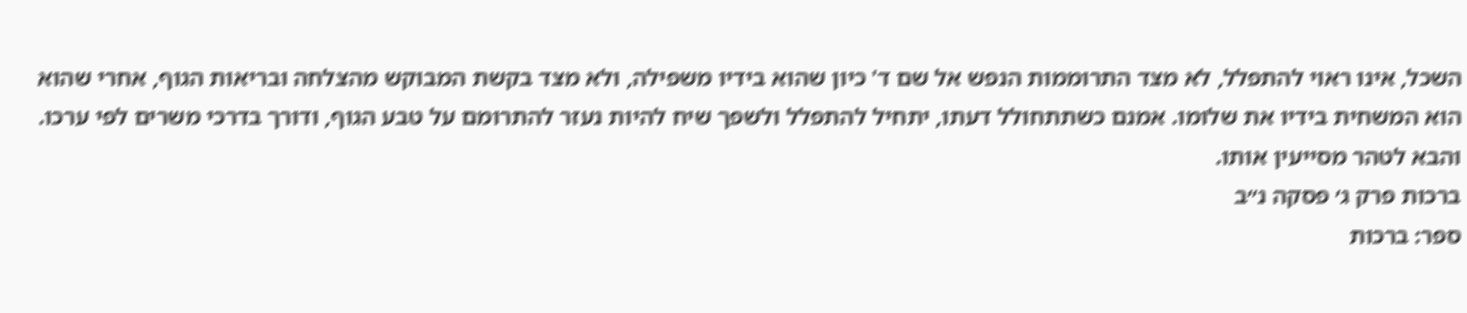השכל, אינו ראוי להתפלל, לא מצד התרוממות הנפש אל שם ד' כיון שהוא בידיו משפילה, ולא מצד בקשת המבוקש מהצלחה ובריאות הגוף, אחרי שהוא הוא המשחית בידיו את שלומו. אמנם כשתתחולל דעתו, יתחיל להתפלל ולשפך שיח להיות נעזר להתרומם על טבע הגוף, ודורך בדרכי משרים לפי ערכו. והבא לטהר מסייעין אותו.
ברכות פרק ג׳ פסקה נ״ב
ספר: ברכות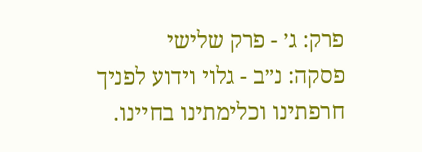פרק: ג׳ - פרק שלישי
פסקה: נ״ב - גלוי וידוע לפניך חרפתינו וכלימתינו בחיינו.